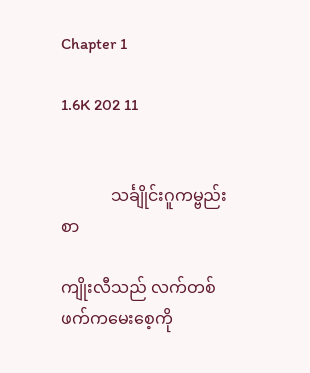Chapter 1

1.6K 202 11


            သင်္ချိုင်းဂူကမ္ဗည်းစာ

ကျိုးလီသည် လက်တစ်ဖက်ကမေးစေ့ကို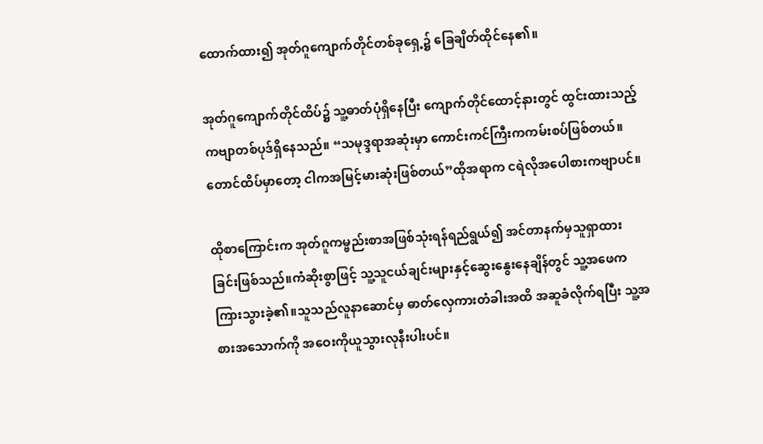ထောက်ထား၍ အုတ်ဂူကျောက်တိုင်တစ်ခုရှေ့၌ ခြေချိတ်ထိုင်နေ၏။

အုတ်ဂူကျောက်တိုင်ထိပ်၌ သူ့ဓာတ်ပုံရှိနေပြီး ကျောက်တိုင်ထောင့်နားတွင် ထွင်းထားသည့်ကဗျာတစ်ပုဒ်ရှိနေသည်။ “သမုဒ္ဒရာအဆုံးမှာ ကောင်းကင်ကြီးကကမ်းစပ်ဖြစ်တယ်။တောင်ထိပ်မှာတော့ ငါကအမြင့်မားဆုံးဖြစ်တယ်”ထိုအရာက ငရဲလိုအပေါစားကဗျာပင်။

ထိုစာကြောင်းက အုတ်ဂူကမ္ဗည်းစာအဖြစ်သုံးရန်ရည်ရွယ်၍ အင်တာနက်မှသူရှာထားခြင်းဖြစ်သည်။ကံဆိုးစွာဖြင့် သူ့သူငယ်ချင်းများနှင့်ဆွေးနွေးနေချိန်တွင် သူ့အဖေကကြားသွားခဲ့၏။သူသည်လူနာဆောင်မှ ဓာတ်လှေကားတံခါးအထိ အဆူခံလိုက်ရပြီး သူ့အစားအသောက်ကို အဝေးကိုယူသွားလုနီးပါးပင်။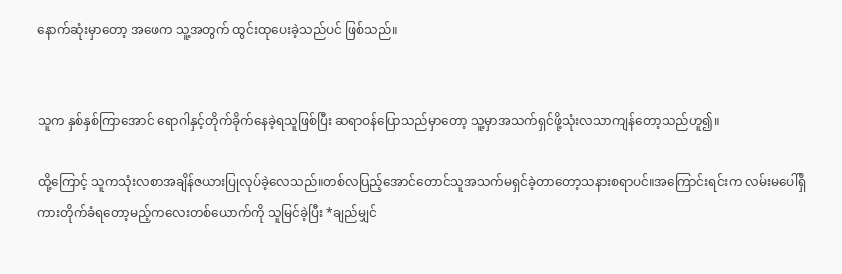နောက်ဆုံးမှာတော့ အဖေက သူ့အတွက် ထွင်းထုပေးခဲ့သည်ပင် ဖြစ်သည်။


သူက နှစ်နှစ်ကြာအောင် ရောဂါနှင့်တိုက်ခိုက်နေခဲ့ရသူဖြစ်ပြီး ဆရာဝန်ပြောသည်မှာတော့ သူ့မှာအသက်ရှင်ဖို့သုံးလသာကျန်တော့သည်ဟူ၍။

ထို့ကြောင့် သူကသုံးလစာအချိန်ဇယားပြုလုပ်ခဲ့လေသည်။တစ်လပြည့်အောင်တောင်သူအသက်မရှင်ခဲ့တာတော့သနားစရာပင်။အကြောင်းရင်းက လမ်းမပေါ်ရှိကားတိုက်ခံရတော့မည့်ကလေးတစ်ယောက်ကို သူမြင်ခဲ့ပြီး *ချည်မျှင်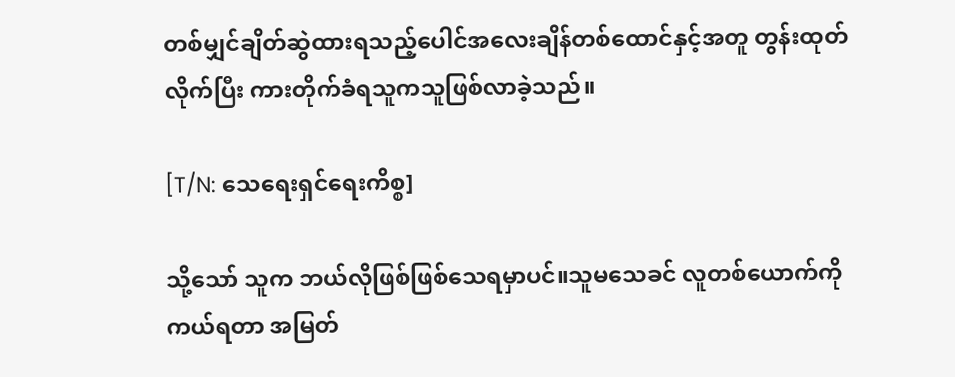တစ်မျှင်ချိတ်ဆွဲထားရသည့်ပေါင်အလေးချိန်တစ်ထောင်နှင့်အတူ တွန်းထုတ်လိုက်ပြီး ကားတိုက်ခံရသူကသူဖြစ်လာခဲ့သည်။

[T/N: သေရေးရှင်ရေးကိစ္စ]

သို့သော် သူက ဘယ်လိုဖြစ်ဖြစ်သေရမှာပင်။သူမသေခင် လူတစ်ယောက်ကိုကယ်ရတာ အမြတ်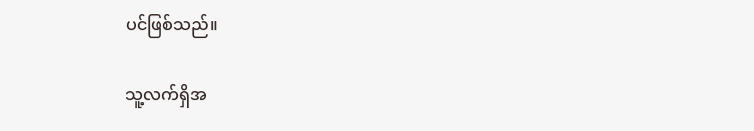ပင်ဖြစ်သည်။

သူ့လက်ရှိအ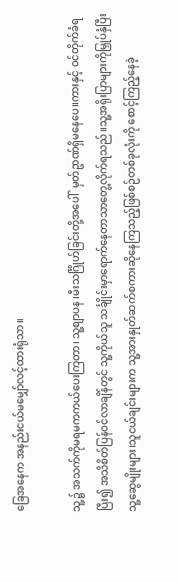ခြေအနေက အနည်းငယ်မမျှော်လင့်ထားရုံသာ။

သူ့၌ အသက်ကိုမရမကကယ်ပေးကြတာ၊ သူ့စျာပန ၊မီးသင်္ဂြိုဟ်ခြင်းတို့အပေါ်  မှတ်ဥာဏ်ရှိမနေပေ။ကားနှင့် ဝင်တိုက်ခံရပြီး၍ အသိစိတ်ပြန်ဝင်လာချိန်တွင် သူ့ကိုယ်သူ သင်္ချိုင်းမှာရောက်နေတာသာတွေ့လိုက်ရသည်။သူ့အရိုးပြာများကိုမြှုပ်နှံပြီး သူ့ဆွေမျိုးများ၊သူငယ်ချင်းများက သူ့အားနှုတ်ဆက်စကားဆိုနေကြသည့်ဖြစ်စဉ်တစ်ခုလုံးကို စောင့်ကြည့်နေခဲ့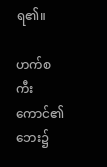ရ၏။

ဟက်စကီးကောင်၏ဘေး၌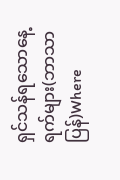ရှင်သန်ရသောနေ့ရက်များ(ဘာသာပြန်)Where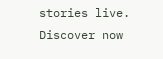stories live. Discover now